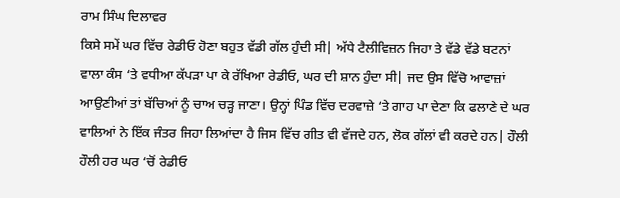ਰਾਮ ਸਿੰਘ ਦਿਲਾਵਰ
ਕਿਸੇ ਸਮੇਂ ਘਰ ਵਿੱਚ ਰੇਡੀਓ ਹੋਣਾ ਬਹੁਤ ਵੱਡੀ ਗੱਲ ਹੁੰਦੀ ਸੀ| ਅੱਧੇ ਟੈਲੀਵਿਜ਼ਨ ਜਿਹਾ ਤੇ ਵੱਡੇ ਵੱਡੇ ਬਟਨਾਂ ਵਾਲਾ ਕੰਸ ‘ਤੇ ਵਧੀਆ ਕੱਪੜਾ ਪਾ ਕੇ ਰੱਖਿਆ ਰੇਡੀਓ, ਘਰ ਦੀ ਸ਼ਾਨ ਹੁੰਦਾ ਸੀ| ਜਦ ਉਸ ਵਿੱਚੋ ਆਵਾਜ਼ਾਂ ਆਉਣੀਆਂ ਤਾਂ ਬੱਚਿਆਂ ਨੂੰ ਚਾਅ ਚੜ੍ਹ ਜਾਣਾ। ਉਨ੍ਹਾਂ ਪਿੰਡ ਵਿੱਚ ਦਰਵਾਜ਼ੇ ‘ਤੇ ਗਾਹ ਪਾ ਦੇਣਾ ਕਿ ਫਲਾਣੇ ਦੇ ਘਰ ਵਾਲਿਆਂ ਨੇ ਇੱਕ ਜੰਤਰ ਜਿਹਾ ਲਿਆਂਦਾ ਹੈ ਜਿਸ ਵਿੱਚ ਗੀਤ ਵੀ ਵੱਜਦੇ ਹਨ, ਲੋਕ ਗੱਲਾਂ ਵੀ ਕਰਦੇ ਹਨ| ਹੌਲੀ ਹੌਲੀ ਹਰ ਘਰ ‘ਚੋਂ ਰੇਡੀਓ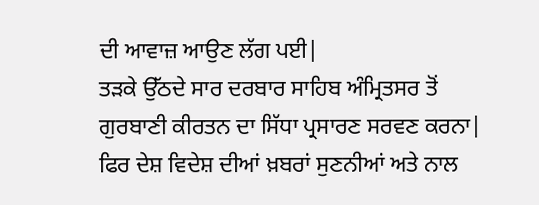ਦੀ ਆਵਾਜ਼ ਆਉਣ ਲੱਗ ਪਈ|
ਤੜਕੇ ਉੱਠਦੇ ਸਾਰ ਦਰਬਾਰ ਸਾਹਿਬ ਅੰਮ੍ਰਿਤਸਰ ਤੋਂ ਗੁਰਬਾਣੀ ਕੀਰਤਨ ਦਾ ਸਿੱਧਾ ਪ੍ਰਸਾਰਣ ਸਰਵਣ ਕਰਨਾ| ਫਿਰ ਦੇਸ਼ ਵਿਦੇਸ਼ ਦੀਆਂ ਖ਼ਬਰਾਂ ਸੁਣਨੀਆਂ ਅਤੇ ਨਾਲ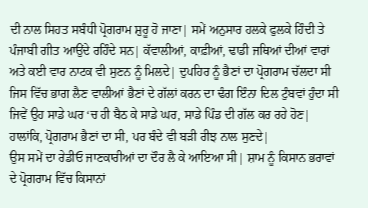ਦੀ ਨਾਲ ਸਿਹਤ ਸਬੰਧੀ ਪ੍ਰੋਗਰਾਮ ਸ਼ੁਰੂ ਹੋ ਜਾਣਾ| ਸਮੇਂ ਅਨੁਸਾਰ ਹਲਕੇ ਫੁਲਕੇ ਹਿੰਦੀ ਤੇ ਪੰਜਾਬੀ ਗੀਤ ਆਉਂਦੇ ਰਹਿੰਦੇ ਸਨ| ਕੱਵਾਲੀਆਂ, ਕਾਫ਼ੀਆਂ, ਢਾਡੀ ਜਥਿਆਂ ਦੀਆਂ ਵਾਰਾਂ ਅਤੇ ਕਈ ਵਾਰ ਨਾਟਕ ਵੀ ਸੁਣਨ ਨੂੰ ਮਿਲਦੇ| ਦੁਪਹਿਰ ਨੂੰ ਭੈਣਾਂ ਦਾ ਪ੍ਰੋਗਰਾਮ ਚੱਲਦਾ ਸੀ ਜਿਸ ਵਿੱਚ ਭਾਗ ਲੈਣ ਵਾਲੀਆਂ ਭੈਣਾਂ ਦੇ ਗੱਲਾਂ ਕਰਨ ਦਾ ਢੰਗ ਇੰਨਾ ਦਿਲ ਟੁੰਬਵਾਂ ਹੁੰਦਾ ਸੀ ਜਿਵੇਂ ਉਹ ਸਾਡੇ ਘਰ ‘ਚ ਹੀ ਬੈਠ ਕੇ ਸਾਡੇ ਘਰ, ਸਾਡੇ ਪਿੰਡ ਦੀ ਗੱਲ ਕਰ ਰਹੇ ਹੋਣ| ਹਾਲਾਂਕਿ, ਪ੍ਰੋਗਰਾਮ ਭੈਣਾਂ ਦਾ ਸੀ, ਪਰ ਬੰਦੇ ਵੀ ਬੜੀ ਰੀਝ ਨਾਲ ਸੁਣਦੇ|
ਉਸ ਸਮੇਂ ਦਾ ਰੇਡੀਓ ਜਾਣਕਾਰੀਆਂ ਦਾ ਦੌਰ ਲੈ ਕੇ ਆਇਆ ਸੀ| ਸ਼ਾਮ ਨੂੰ ਕਿਸਾਨ ਭਰਾਵਾਂ ਦੇ ਪ੍ਰੋਗਰਾਮ ਵਿੱਚ ਕਿਸਾਨਾਂ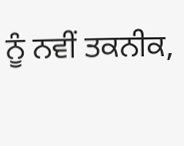ਨੂੰ ਨਵੀਂ ਤਕਨੀਕ,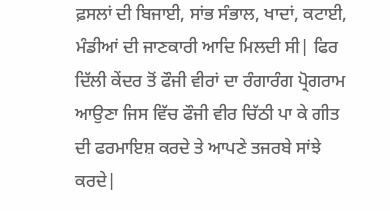ਫ਼ਸਲਾਂ ਦੀ ਬਿਜਾਈ, ਸਾਂਭ ਸੰਭਾਲ, ਖਾਦਾਂ, ਕਟਾਈ, ਮੰਡੀਆਂ ਦੀ ਜਾਣਕਾਰੀ ਆਦਿ ਮਿਲਦੀ ਸੀ| ਫਿਰ ਦਿੱਲੀ ਕੇਂਦਰ ਤੋਂ ਫੌਜੀ ਵੀਰਾਂ ਦਾ ਰੰਗਾਰੰਗ ਪ੍ਰੋਗਰਾਮ ਆਉਣਾ ਜਿਸ ਵਿੱਚ ਫੌਜੀ ਵੀਰ ਚਿੱਠੀ ਪਾ ਕੇ ਗੀਤ ਦੀ ਫਰਮਾਇਸ਼ ਕਰਦੇ ਤੇ ਆਪਣੇ ਤਜਰਬੇ ਸਾਂਝੇ ਕਰਦੇ|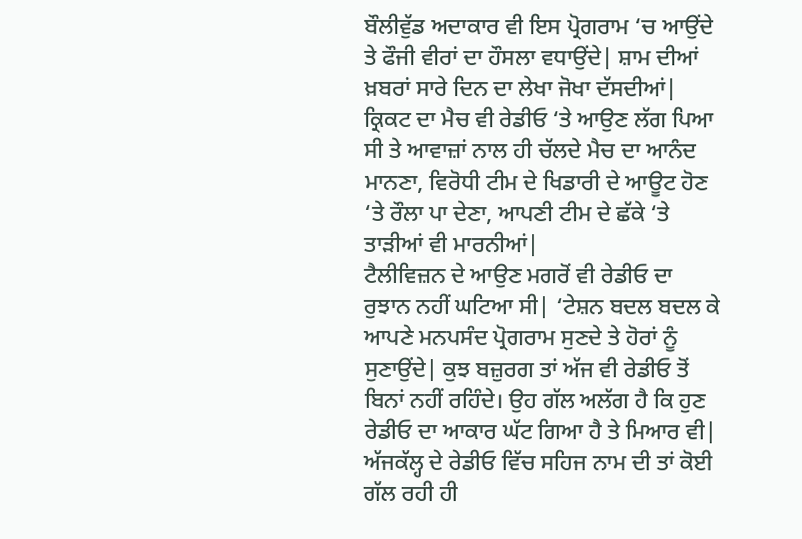ਬੌਲੀਵੁੱਡ ਅਦਾਕਾਰ ਵੀ ਇਸ ਪ੍ਰੋਗਰਾਮ ‘ਚ ਆਉਂਦੇ ਤੇ ਫੌਜੀ ਵੀਰਾਂ ਦਾ ਹੌਸਲਾ ਵਧਾਉਂਦੇ| ਸ਼ਾਮ ਦੀਆਂ ਖ਼ਬਰਾਂ ਸਾਰੇ ਦਿਨ ਦਾ ਲੇਖਾ ਜੋਖਾ ਦੱਸਦੀਆਂ| ਕ੍ਰਿਕਟ ਦਾ ਮੈਚ ਵੀ ਰੇਡੀਓ ‘ਤੇ ਆਉਣ ਲੱਗ ਪਿਆ ਸੀ ਤੇ ਆਵਾਜ਼ਾਂ ਨਾਲ ਹੀ ਚੱਲਦੇ ਮੈਚ ਦਾ ਆਨੰਦ ਮਾਨਣਾ, ਵਿਰੋਧੀ ਟੀਮ ਦੇ ਖਿਡਾਰੀ ਦੇ ਆਊਟ ਹੋਣ ‘ਤੇ ਰੌਲਾ ਪਾ ਦੇਣਾ, ਆਪਣੀ ਟੀਮ ਦੇ ਛੱਕੇ ‘ਤੇ ਤਾੜੀਆਂ ਵੀ ਮਾਰਨੀਆਂ|
ਟੈਲੀਵਿਜ਼ਨ ਦੇ ਆਉਣ ਮਗਰੋਂ ਵੀ ਰੇਡੀਓ ਦਾ ਰੁਝਾਨ ਨਹੀਂ ਘਟਿਆ ਸੀ| ‘ਟੇਸ਼ਨ ਬਦਲ ਬਦਲ ਕੇ ਆਪਣੇ ਮਨਪਸੰਦ ਪ੍ਰੋਗਰਾਮ ਸੁਣਦੇ ਤੇ ਹੋਰਾਂ ਨੂੰ ਸੁਣਾਉਂਦੇ| ਕੁਝ ਬਜ਼ੁਰਗ ਤਾਂ ਅੱਜ ਵੀ ਰੇਡੀਓ ਤੋਂ ਬਿਨਾਂ ਨਹੀਂ ਰਹਿੰਦੇ। ਉਹ ਗੱਲ ਅਲੱਗ ਹੈ ਕਿ ਹੁਣ ਰੇਡੀਓ ਦਾ ਆਕਾਰ ਘੱਟ ਗਿਆ ਹੈ ਤੇ ਮਿਆਰ ਵੀ| ਅੱਜਕੱਲ੍ਹ ਦੇ ਰੇਡੀਓ ਵਿੱਚ ਸਹਿਜ ਨਾਮ ਦੀ ਤਾਂ ਕੋਈ ਗੱਲ ਰਹੀ ਹੀ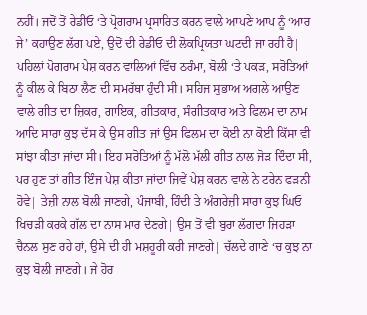ਨਹੀਂ। ਜਦੋਂ ਤੋਂ ਰੇਡੀਓ ‘ਤੇ ਪ੍ਰੋਗਰਾਮ ਪ੍ਰਸਾਰਿਤ ਕਰਨ ਵਾਲੇ ਆਪਣੇ ਆਪ ਨੂੰ ‘ਆਰ ਜੇ’ ਕਹਾਉਣ ਲੱਗ ਪਏ, ਉਦੋਂ ਦੀ ਰੇਡੀਓ ਦੀ ਲੋਕਪ੍ਰਿਯਤਾ ਘਟਦੀ ਜਾ ਰਹੀ ਹੈ|
ਪਹਿਲਾਂ ਪੋਗਰਾਮ ਪੇਸ਼ ਕਰਨ ਵਾਲਿਆਂ ਵਿੱਚ ਠਰੰਮਾ, ਬੋਲੀ ‘ਤੇ ਪਕੜ, ਸਰੋਤਿਆਂ ਨੂੰ ਕੀਲ ਕੇ ਬਿਠਾ ਲੈਣ ਦੀ ਸਮਰੱਥਾ ਹੁੰਦੀ ਸੀ। ਸਹਿਜ ਸੁਭਾਅ ਅਗਲੇ ਆਉਣ ਵਾਲੇ ਗੀਤ ਦਾ ਜ਼ਿਕਰ, ਗਾਇਕ, ਗੀਤਕਾਰ, ਸੰਗੀਤਕਾਰ ਅਤੇ ਫਿਲਮ ਦਾ ਨਾਮ ਆਦਿ ਸਾਰਾ ਕੁਝ ਦੱਸ ਕੇ ਉਸ ਗੀਤ ਜਾਂ ਉਸ ਫਿਲਮ ਦਾ ਕੋਈ ਨਾ ਕੋਈ ਕਿੱਸਾ ਵੀ ਸਾਂਝਾ ਕੀਤਾ ਜਾਂਦਾ ਸੀ। ਇਹ ਸਰੋਤਿਆਂ ਨੂੰ ਮੱਲੋ ਮੱਲੀ ਗੀਤ ਨਾਲ ਜੋੜ ਦਿੰਦਾ ਸੀ, ਪਰ ਹੁਣ ਤਾਂ ਗੀਤ ਇੰਜ ਪੇਸ਼ ਕੀਤਾ ਜਾਂਦਾ ਜਿਵੇਂ ਪੇਸ਼ ਕਰਨ ਵਾਲੇ ਨੇ ਟਰੇਨ ਫੜਨੀ ਹੋਵੇ| ਤੇਜ਼ੀ ਨਾਲ ਬੋਲੀ ਜਾਣਗੇ, ਪੰਜਾਬੀ, ਹਿੰਦੀ ਤੇ ਅੰਗਰੇਜ਼ੀ ਸਾਰਾ ਕੁਝ ਘਿਓ ਖਿਚੜੀ ਕਰਕੇ ਗੱਲ ਦਾ ਨਾਸ ਮਾਰ ਦੇਣਗੇ| ਉਸ ਤੋਂ ਵੀ ਬੁਰਾ ਲੱਗਦਾ ਜਿਹੜਾ ਚੈਨਲ ਸੁਣ ਰਹੇ ਹਾਂ, ਉਸੇ ਦੀ ਹੀ ਮਸ਼ਹੂਰੀ ਕਰੀ ਜਾਣਗੇ| ਚੱਲਦੇ ਗਾਣੇ ‘ਚ ਕੁਝ ਨਾ ਕੁਝ ਬੋਲੀ ਜਾਣਗੇ। ਜੇ ਹੋਰ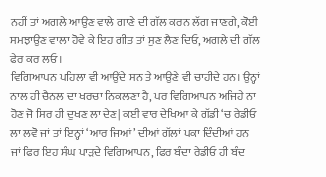ਨਹੀਂ ਤਾਂ ਅਗਲੇ ਆਉਣ ਵਾਲੇ ਗਾਣੇ ਦੀ ਗੱਲ ਕਰਨ ਲੱਗ ਜਾਣਗੇ, ਕੋਈ ਸਮਝਾਉਣ ਵਾਲਾ ਹੋਵੇ ਕੇ ਇਹ ਗੀਤ ਤਾਂ ਸੁਣ ਲੈਣ ਦਿਓ, ਅਗਲੇ ਦੀ ਗੱਲ ਫੇਰ ਕਰ ਲਓ।
ਵਿਗਿਆਪਨ ਪਹਿਲਾ ਵੀ ਆਉਂਦੇ ਸਨ ਤੇ ਆਉਣੇ ਵੀ ਚਾਹੀਦੇ ਹਨ। ਉਨ੍ਹਾਂ ਨਾਲ ਹੀ ਚੈਨਲ ਦਾ ਖਰਚਾ ਨਿਕਲਣਾ ਹੈ, ਪਰ ਵਿਗਿਆਪਨ ਅਜਿਹੇ ਨਾ ਹੋਣ ਜੋ ਸਿਰ ਹੀ ਦੁਖਣ ਲਾ ਦੇਣ| ਕਈ ਵਾਰ ਦੇਖਿਆ ਕੇ ਗੱਡੀ ‘ਚ ਰੇਡੀਓ ਲਾ ਲਵੋ ਜਾਂ ਤਾਂ ਇਨ੍ਹਾਂ ‘ਆਰ ਜਿਆਂ’ ਦੀਆਂ ਗੱਲਾਂ ਪਕਾ ਦਿੰਦੀਆਂ ਹਨ ਜਾਂ ਫਿਰ ਇਹ ਸੰਘ ਪਾੜਦੇ ਵਿਗਿਆਪਨ, ਫਿਰ ਬੰਦਾ ਰੇਡੀਓ ਹੀ ਬੰਦ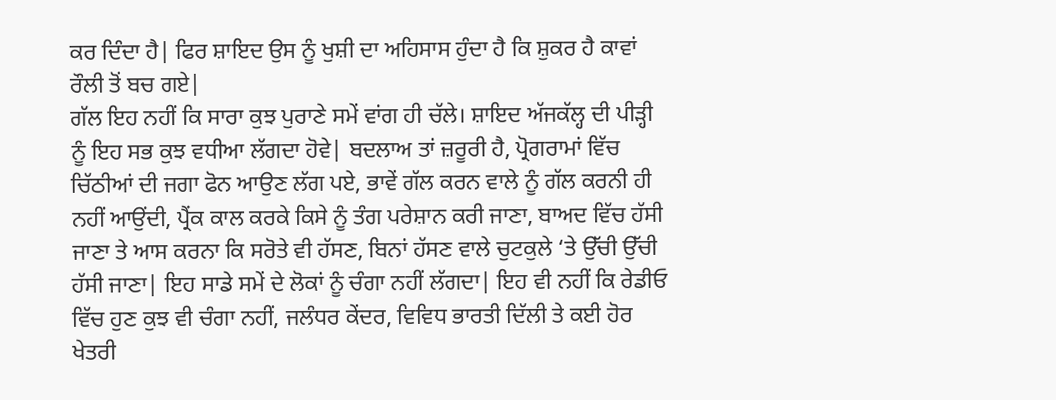ਕਰ ਦਿੰਦਾ ਹੈ| ਫਿਰ ਸ਼ਾਇਦ ਉਸ ਨੂੰ ਖੁਸ਼ੀ ਦਾ ਅਹਿਸਾਸ ਹੁੰਦਾ ਹੈ ਕਿ ਸ਼ੁਕਰ ਹੈ ਕਾਵਾਂ ਰੌਲੀ ਤੋਂ ਬਚ ਗਏ|
ਗੱਲ ਇਹ ਨਹੀਂ ਕਿ ਸਾਰਾ ਕੁਝ ਪੁਰਾਣੇ ਸਮੇਂ ਵਾਂਗ ਹੀ ਚੱਲੇ। ਸ਼ਾਇਦ ਅੱਜਕੱਲ੍ਹ ਦੀ ਪੀੜ੍ਹੀ ਨੂੰ ਇਹ ਸਭ ਕੁਝ ਵਧੀਆ ਲੱਗਦਾ ਹੋਵੇ| ਬਦਲਾਅ ਤਾਂ ਜ਼ਰੂਰੀ ਹੈ, ਪ੍ਰੋਗਰਾਮਾਂ ਵਿੱਚ ਚਿੱਠੀਆਂ ਦੀ ਜਗਾ ਫੋਨ ਆਉਣ ਲੱਗ ਪਏ, ਭਾਵੇਂ ਗੱਲ ਕਰਨ ਵਾਲੇ ਨੂੰ ਗੱਲ ਕਰਨੀ ਹੀ ਨਹੀਂ ਆਉਂਦੀ, ਪ੍ਰੈਂਕ ਕਾਲ ਕਰਕੇ ਕਿਸੇ ਨੂੰ ਤੰਗ ਪਰੇਸ਼ਾਨ ਕਰੀ ਜਾਣਾ, ਬਾਅਦ ਵਿੱਚ ਹੱਸੀ ਜਾਣਾ ਤੇ ਆਸ ਕਰਨਾ ਕਿ ਸਰੋਤੇ ਵੀ ਹੱਸਣ, ਬਿਨਾਂ ਹੱਸਣ ਵਾਲੇ ਚੁਟਕੁਲੇ ‘ਤੇ ਉੱਚੀ ਉੱਚੀ ਹੱਸੀ ਜਾਣਾ| ਇਹ ਸਾਡੇ ਸਮੇਂ ਦੇ ਲੋਕਾਂ ਨੂੰ ਚੰਗਾ ਨਹੀਂ ਲੱਗਦਾ| ਇਹ ਵੀ ਨਹੀਂ ਕਿ ਰੇਡੀਓ ਵਿੱਚ ਹੁਣ ਕੁਝ ਵੀ ਚੰਗਾ ਨਹੀਂ, ਜਲੰਧਰ ਕੇਂਦਰ, ਵਿਵਿਧ ਭਾਰਤੀ ਦਿੱਲੀ ਤੇ ਕਈ ਹੋਰ ਖੇਤਰੀ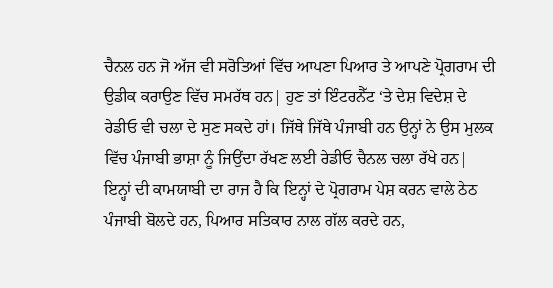ਚੈਨਲ ਹਨ ਜੋ ਅੱਜ ਵੀ ਸਰੋਤਿਆਂ ਵਿੱਚ ਆਪਣਾ ਪਿਆਰ ਤੇ ਆਪਣੇ ਪ੍ਰੋਗਰਾਮ ਦੀ ਉਡੀਕ ਕਰਾਉਣ ਵਿੱਚ ਸਮਰੱਥ ਹਨ| ਹੁਣ ਤਾਂ ਇੰਟਰਨੈੱਟ ‘ਤੇ ਦੇਸ਼ ਵਿਦੇਸ਼ ਦੇ ਰੇਡੀਓ ਵੀ ਚਲਾ ਦੇ ਸੁਣ ਸਕਦੇ ਹਾਂ। ਜਿੱਥੇ ਜਿੱਥੇ ਪੰਜਾਬੀ ਹਨ ਉਨ੍ਹਾਂ ਨੇ ਉਸ ਮੁਲਕ ਵਿੱਚ ਪੰਜਾਬੀ ਭਾਸ਼ਾ ਨੂੰ ਜਿਉਂਦਾ ਰੱਖਣ ਲਈ ਰੇਡੀਓ ਚੈਨਲ ਚਲਾ ਰੱਖੇ ਹਨ| ਇਨ੍ਹਾਂ ਦੀ ਕਾਮਯਾਬੀ ਦਾ ਰਾਜ ਹੈ ਕਿ ਇਨ੍ਹਾਂ ਦੇ ਪ੍ਰੋਗਰਾਮ ਪੇਸ਼ ਕਰਨ ਵਾਲੇ ਠੇਠ ਪੰਜਾਬੀ ਬੋਲਦੇ ਹਨ, ਪਿਆਰ ਸਤਿਕਾਰ ਨਾਲ ਗੱਲ ਕਰਦੇ ਹਨ,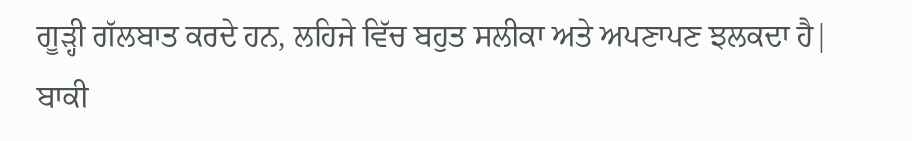ਗੂੜ੍ਹੀ ਗੱਲਬਾਤ ਕਰਦੇ ਹਨ, ਲਹਿਜੇ ਵਿੱਚ ਬਹੁਤ ਸਲੀਕਾ ਅਤੇ ਅਪਣਾਪਣ ਝਲਕਦਾ ਹੈ| ਬਾਕੀ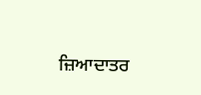ਜ਼ਿਆਦਾਤਰ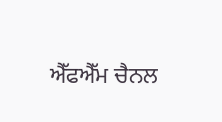ਐੱਫਐੱਮ ਚੈਨਲ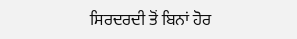ਸਿਰਦਰਦੀ ਤੋਂ ਬਿਨਾਂ ਹੋਰ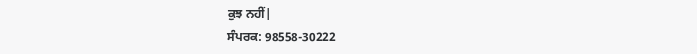ਕੁਝ ਨਹੀਂ|
ਸੰਪਰਕ: 98558-30222